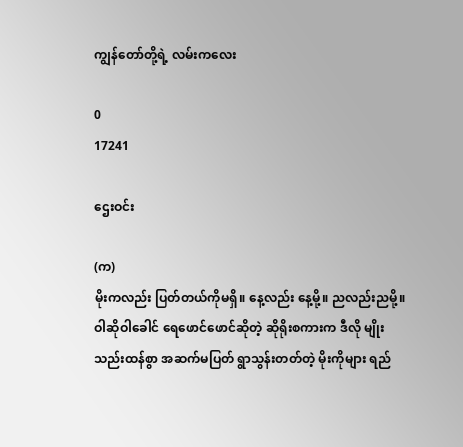ကျွန်တော်တို့ရဲ့ လမ်းကလေး

0
17241

ဌေးဝင်း

(က)
မိုးကလည်း ပြတ်တယ်ကိုမရှိ။ နေ့လည်း နေ့မို့။ ညလည်းညမို့။ ဝါဆိုဝါခေါင် ရေဖောင်ဖောင်ဆိုတဲ့ ဆိုရိုးစကားက ဒီလို မျိုး သည်းထန်စွာ အဆက်မပြတ် ရွာသွန်းတတ်တဲ့ မိုးကိုများ ရည်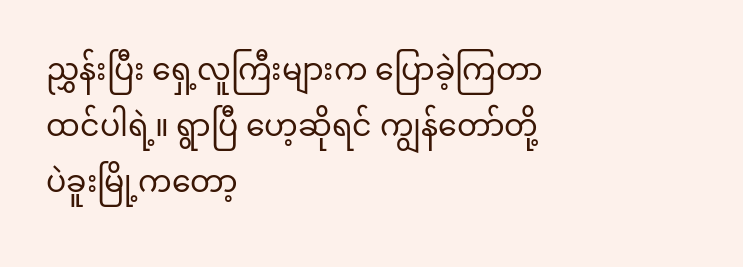ညွှန်းပြီး ရှေ့လူကြီးများက ပြောခဲ့ကြတာ ထင်ပါရဲ့။ ရွာပြီ ဟေ့ဆိုရင် ကျွန်တော်တို့ ပဲခူးမြို့ကတော့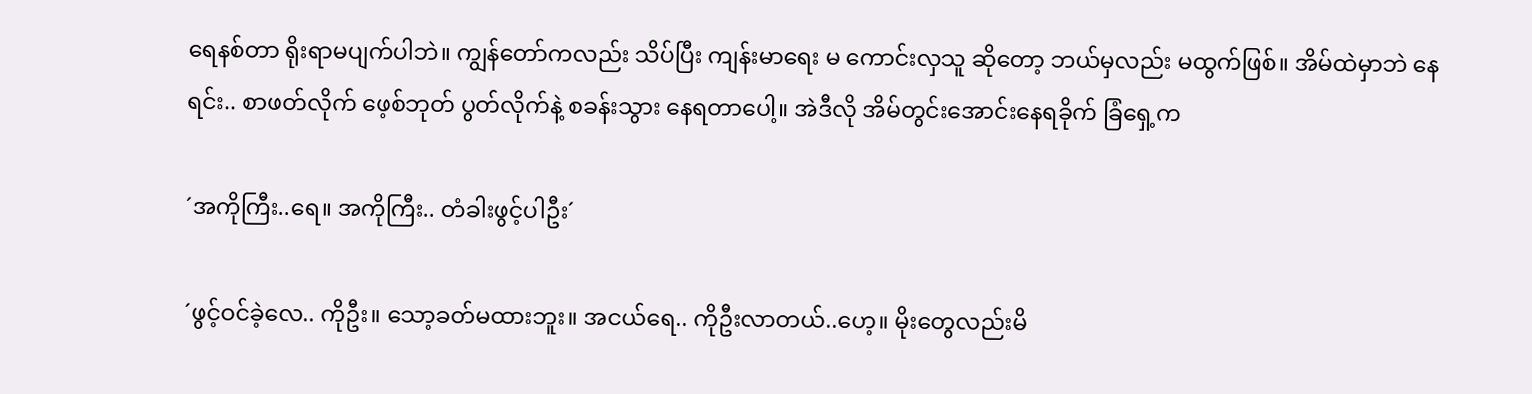ရေနစ်တာ ရိုးရာမပျက်ပါဘဲ။ ကျွန်တော်ကလည်း သိပ်ပြီး ကျန်းမာရေး မ ကောင်းလှသူ ဆိုတော့ ဘယ်မှလည်း မထွက်ဖြစ်။ အိမ်ထဲမှာဘဲ နေရင်း.. စာဖတ်လိုက် ဖေ့စ်ဘုတ် ပွတ်လိုက်နဲ့ စခန်းသွား နေရတာပေါ့။ အဲဒီလို အိမ်တွင်းအောင်းနေရခိုက် ခြံရှေ့က

´အကိုကြီး..ရေ။ အကိုကြီး.. တံခါးဖွင့်ပါဦး´

´ဖွင့်ဝင်ခဲ့လေ.. ကိုဦး။ သော့ခတ်မထားဘူး။ အငယ်ရေ.. ကိုဦးလာတယ်..ဟေ့။ မိုးတွေလည်းမိ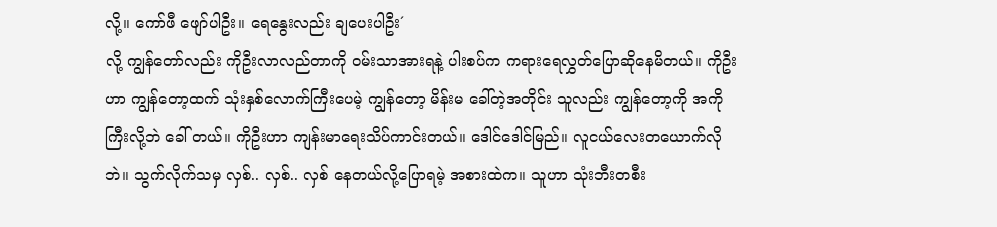လို့။ ကော်ဖီ ဖျော်ပါဦး။ ရေနွေးလည်း ချပေးပါဦး´
လို့ ကျွန်တော်လည်း ကိုဦးလာလည်တာကို ဝမ်းသာအားရနဲ့ ပါးစပ်က ကရားရေလွှတ်ပြောဆိုနေမိတယ်။ ကိုဦးဟာ ကျွန်တော့ထက် သုံးနှစ်လောက်ကြီးပေမဲ့ ကျွန်တော့ မိန်းမ ခေါ်တဲ့အတိုင်း သူလည်း ကျွန်တော့ကို အကိုကြီးလို့ဘဲ ခေါ် တယ်။ ကိုဦးဟာ ကျန်းမာရေးသိပ်ကာင်းတယ်။ ဒေါင်ဒေါင်မြည်။ လူငယ်လေးတယောက်လိုဘဲ။ သွက်လိုက်သမှ လှစ်.. လှစ်.. လှစ် နေတယ်လို့ပြောရမဲ့ အစားထဲက။ သူဟာ သုံးဘီးတစီး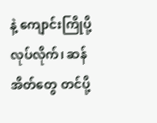နဲ့ ကျောင်းကြိုပို့ လုပ်လိုက်၊ ဆန်အိတ်တွေ တင်ပို့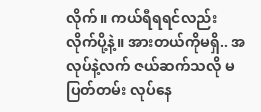လိုက်။ ကယ်ရီရရင်လည်း လိုက်ပို့နဲ့။ အားတယ်ကိုမရှိ.. အလုပ်နဲ့လက် ဇယ်ဆက်သလို မပြတ်တမ်း လုပ်နေ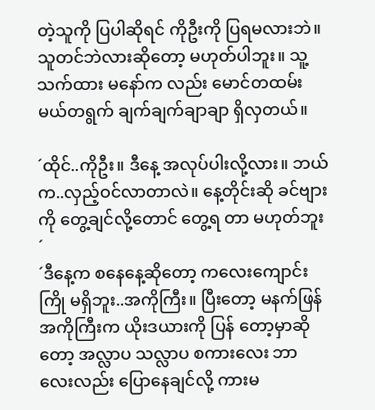တဲ့သူကို ပြပါဆိုရင် ကိုဦးကို ပြရမလားဘဲ။ သူတင်ဘဲလားဆိုတော့ မဟုတ်ပါဘူး။ သူ့သက်ထား မနော်က လည်း မောင်တထမ်း မယ်တရွက် ချက်ချက်ချာချာ ရှိလှတယ်။

´ထိုင်..ကိုဦး။ ဒီနေ့ အလုပ်ပါးလို့လား။ ဘယ်က..လှည့်ဝင်လာတာလဲ။ နေ့တိုင်းဆို ခင်ဗျားကို တွေ့ချင်လို့တောင် တွေ့ရ တာ မဟုတ်ဘူး´
´ဒီနေ့က စနေနေ့ဆိုတော့ ကလေးကျောင်းကြို မရှိဘူး..အကိုကြီး။ ပြီးတော့ မနက်ဖြန် အကိုကြီးက ယိုးဒယားကို ပြန် တော့မှာဆိုတော့ အလ္လာပ သလ္လာပ စကားလေး ဘာလေးလည်း ပြောနေချင်လို့ ကားမ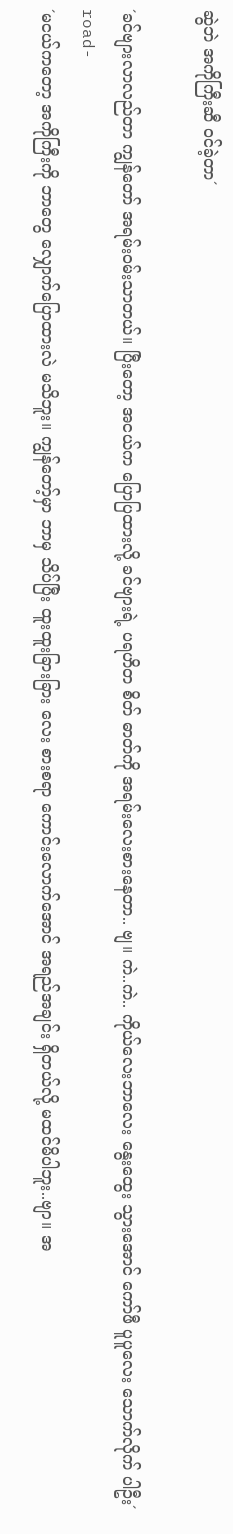ဆွဲဘဲ အကိုကြီးဆီ ဝင်ခဲ့တာ´

´ခင်ဗျားလာလည်တာ ကျွန်တော် အရမ်းဝမ်းသာတယ်။ ပြီးတော့ အငယ်က ပြောပြထားလို့ ခင်ဗျားရဲ့ ပရဟိတ စိတ် ဓာတ်ကို အရမ်းလေးစားနေတာ.. ဗျ။ ကဲ..ကဲ.. ကိုယ်လေးဘာလေး နွေးထွေး သွားအောင် ကော်ဖီ ပူပူလေး သောက်လိုက် ပါဦး´
road-
´မငယ်ကတော့ အကိုကြီးကို ဘာတွေ လျှောက်ပြောထားလဲ မသိဘူး။ ကျွန်တော့်မှာ ဘာမှ သိပ်ပြီး ထူးထူးခြားခြား လေး စားစရာ ကောင်းလောက်အောင် အရည်အချင်း ရှိတယ်လို့ မထင်မိပါဘူး..ဗျာ။ အ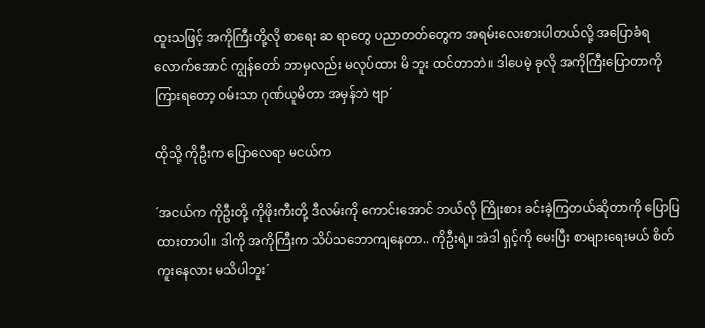ထူးသဖြင့် အကိုကြီးတို့လို စာရေး ဆ ရာတွေ ပညာတတ်တွေက အရမ်းလေးစားပါတယ်လို့ အပြောခံရလောက်အောင် ကျွန်တော် ဘာမှလည်း မလုပ်ထား မိ ဘူး ထင်တာဘဲ။ ဒါပေမဲ့ ခုလို အကိုကြီးပြောတာကို ကြားရတော့ ဝမ်းသာ ဂုဏ်ယူမိတာ အမှန်ဘဲ ဗျာ´

ထိုသို့ ကိုဦးက ပြောလေရာ မငယ်က

´အငယ်က ကိုဦးတို့ ကိုဖိုးကီးတို့ ဒီလမ်းကို ကောင်းအောင် ဘယ်လို ကြိုးစား ခင်းခဲ့ကြတယ်ဆိုတာကို ပြောပြထားတာပါ။ ဒါကို အကိုကြီးက သိပ်သဘောကျနေတာ.. ကိုဦးရဲ့။ အဲဒါ ရှင့်ကို မေးပြီး စာများရေးမယ် စိတ်ကူးနေလား မသိပါဘူး´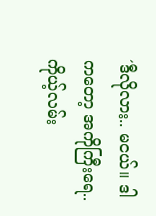´ဒီလိုလား.. မငယ်။ ဒါကတော့ အကိုကြီးရေ.. ကိုယ့်လမ်း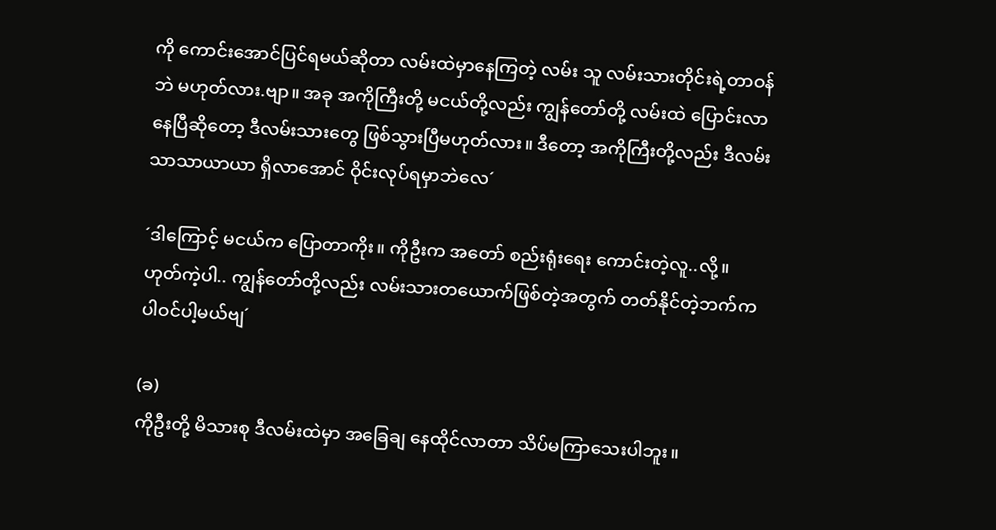ကို ကောင်းအောင်ပြင်ရမယ်ဆိုတာ လမ်းထဲမှာနေကြတဲ့ လမ်း သူ လမ်းသားတိုင်းရဲ့တာဝန်ဘဲ မဟုတ်လား.ဗျာ။ အခု အကိုကြီးတို့ မငယ်တို့လည်း ကျွန်တော်တို့ လမ်းထဲ ပြောင်းလာ နေပြီဆိုတော့ ဒီလမ်းသားတွေ ဖြစ်သွားပြီမဟုတ်လား။ ဒီတော့ အကိုကြီးတို့လည်း ဒီလမ်း သာသာယာယာ ရှိလာအောင် ဝိုင်းလုပ်ရမှာဘဲလေ´

´ဒါကြောင့် မငယ်က ပြောတာကိုး။ ကိုဦးက အတော် စည်းရုံးရေး ကောင်းတဲ့လူ..လို့။ ဟုတ်ကဲ့ပါ.. ကျွန်တော်တို့လည်း လမ်းသားတယောက်ဖြစ်တဲ့အတွက် တတ်နိုင်တဲ့ဘက်က ပါဝင်ပါ့မယ်ဗျ´

(ခ)
ကိုဦးတို့ မိသားစု ဒီလမ်းထဲမှာ အခြေချ နေထိုင်လာတာ သိပ်မကြာသေးပါဘူး။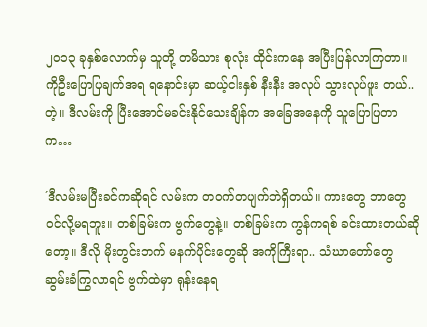၂၀၁၃ ခုနှစ်လောက်မှ သူတို့ တမိသား စုလုံး ထိုင်းကနေ အပြီးပြန်လာကြတာ။ ကိုဦးပြောပြချက်အရ ရနောင်းမှာ ဆယ့်ငါးနှစ် နီးနီး အလုပ် သွားလုပ်ဖူး တယ်.. တဲ့။ ဒီလမ်းကို ပြီးအောင်မခင်းနိုင်သေးချိန်က အခြေအနေကို သူပြောပြတာက…

´ဒီလမ်းမပြီးခင်ကဆိုရင် လမ်းက တဝက်တပျက်ဘဲရှိတယ်။ ကားတွေ ဘာတွေ ဝင်လို့မရဘူး။ တစ်ခြမ်းက ဗွက်တွေနဲ့။ တစ်ခြမ်းက ကွန်ကရစ် ခင်းထားတယ်ဆိုတော့။ ဒီလို မိုးတွင်းဘက် မနက်ပိုင်းတွေဆို အကိုကြီးရာ.. သံဃာတော်တွေ ဆွမ်းခံကြွလာရင် ဗွက်ထဲမှာ ရုန်းနေရ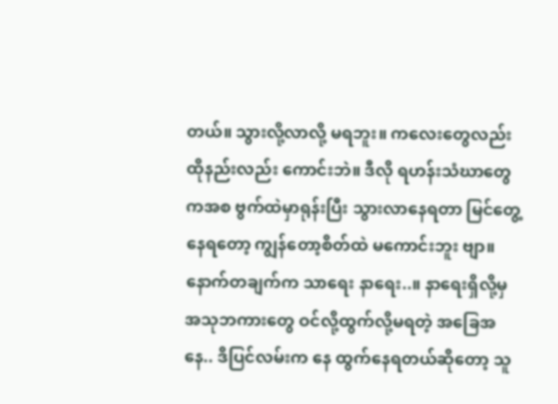တယ်။ သွားလို့လာလို့ မရဘူး။ ကလေးတွေလည်း ထိုနည်းလည်း ကောင်းဘဲ။ ဒီလို ရဟန်းသံဃာတွေကအစ ဗွက်ထဲမှာရုန်းပြီး သွားလာနေရတာ မြင်တွေ့နေရတော့ ကျွန်တော့စိတ်ထဲ မကောင်းဘူး ဗျာ။ နောက်တချက်က သာရေး နာရေး..။ နာရေးရှိလို့မှ အသုဘကားတွေ ဝင်လို့ထွက်လို့မရတဲ့ အခြေအနေ.. ဒိပြင်လမ်းက နေ ထွက်နေရတယ်ဆိုတော့ သူ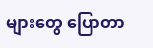များတွေ ပြောတာ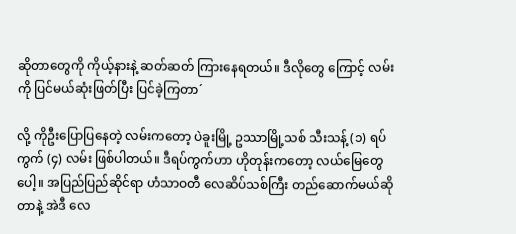ဆိုတာတွေကို ကိုယ့်နားနဲ့ ဆတ်ဆတ် ကြားနေရတယ်။ ဒီလိုတွေ ကြောင့် လမ်းကို ပြင်မယ်ဆုံးဖြတ်ပြီး ပြင်ခဲ့ကြတာ´

လို့ ကိုဦးပြောပြနေတဲ့ လမ်းကတော့ ပဲခူးမြို့ ဥဿာမြို့သစ် သီးသန့် (၁) ရပ်ကွက် (၄) လမ်း ဖြစ်ပါတယ်။ ဒီရပ်ကွက်ဟာ ဟိုတုန်းကတော့ လယ်မြေတွေပေါ့။ အပြည်ပြည်ဆိုင်ရာ ဟံသာဝတီ လေဆိပ်သစ်ကြီး တည်ဆောက်မယ်ဆိုတာနဲ့ အဲဒီ လေ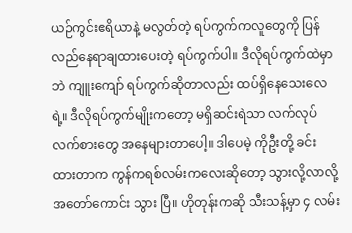ယဉ်ကွင်းဧရိယာနဲ့ မလွတ်တဲ့ ရပ်ကွက်ကလူတွေကို ပြန်လည်နေရာချထားပေးတဲ့ ရပ်ကွက်ပါ။ ဒီလိုရပ်ကွက်ထဲမှာဘဲ ကျူးကျော် ရပ်ကွက်ဆိုတာလည်း ထပ်ရှိနေသေးလေရဲ့။ ဒီလိုရပ်ကွက်မျိုးကတော့ မရှိဆင်းရဲသာ လက်လုပ်လက်စားတွေ အနေများတာပေါ့။ ဒါပေမဲ့ ကိုဦးတို့ ခင်းထားတာက ကွန်ကရစ်လမ်းကလေးဆိုတော့ သွားလို့လာလို့ အတော်ကောင်း သွား ပြီ။ ဟိုတုန်းကဆို သီးသန့်မှာ ၄ လမ်း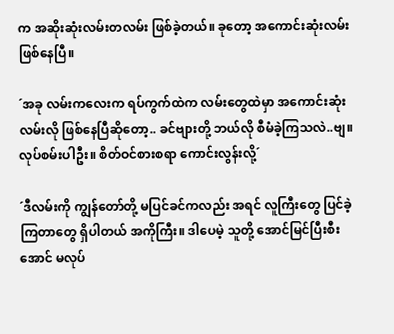က အဆိုးဆုံးလမ်းတလမ်း ဖြစ်ခဲ့တယ်။ ခုတော့ အကောင်းဆုံးလမ်း ဖြစ်နေပြီ။

´အခု လမ်းကလေးက ရပ်ကွက်ထဲက လမ်းတွေထဲမှာ အကောင်းဆုံး လမ်းလို ဖြစ်နေပြီဆိုတော့.. ခင်ဗျားတို့ ဘယ်လို စီမံခဲ့ကြသလဲ..ဗျ။ လုပ်စမ်းပါဦး။ စိတ်ဝင်စားစရာ ကောင်းလွန်းလို့´

´ဒီလမ်းကို ကျွန်တော်တို့ မပြင်ခင်ကလည်း အရင် လူကြီးတွေ ပြင်ခဲ့ကြတာတွေ ရှိပါတယ် အကိုကြီး။ ဒါပေမဲ့ သူတို့ အောင်မြင်ပြီးစီးအောင် မလုပ်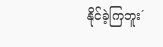နိုင်ခဲ့ကြဘူး´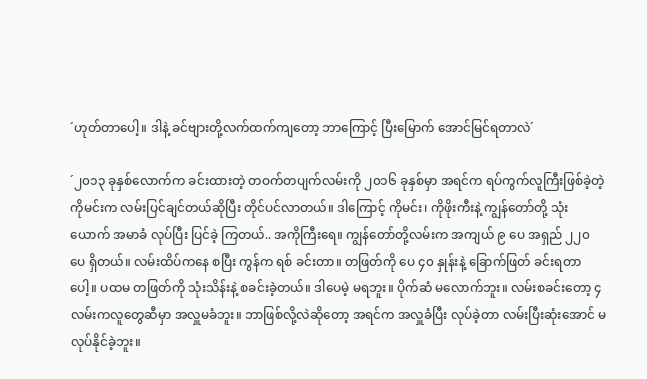´ဟုတ်တာပေါ့။ ဒါနဲ့ ခင်ဗျားတို့လက်ထက်ကျတော့ ဘာကြောင့် ပြီးမြောက် အောင်မြင်ရတာလဲ´

´၂၀၁၃ ခုနှစ်လောက်က ခင်းထားတဲ့ တဝက်တပျက်လမ်းကို ၂၀၁၆ ခုနှစ်မှာ အရင်က ရပ်ကွက်လူကြီးဖြစ်ခဲ့တဲ့ ကိုမင်းက လမ်းပြင်ချင်တယ်ဆိုပြီး တိုင်ပင်လာတယ်။ ဒါကြောင့် ကိုမင်း၊ ကိုဖိုးကီးနဲ့ ကျွန်တော်တို့ သုံးယောက် အမာခံ လုပ်ပြီး ပြင်ခဲ့ ကြတယ်.. အကိုကြီးရေ။ ကျွန်တော်တို့လမ်းက အကျယ် ၉ ပေ အရှည် ၂၂၀ ပေ ရှိတယ်။ လမ်းထိပ်ကနေ စပြီး ကွန်က ရစ် ခင်းတာ။ တဖြတ်ကို ပေ ၄၀ နှုန်းနဲ့ ခြောက်ဖြတ် ခင်းရတာပေါ့။ ပထမ တဖြတ်ကို သုံးသိန်းနဲ့ စခင်းခဲ့တယ်။ ဒါပေမဲ့ မရဘူး။ ပိုက်ဆံ မလောက်ဘူး။ လမ်းစခင်းတော့ ၄ လမ်းကလူတွေဆီမှာ အလှူမခံဘူး။ ဘာဖြစ်လို့လဲဆိုတော့ အရင်က အလှူခံပြီး လုပ်ခဲ့တာ လမ်းပြီးဆုံးအောင် မလုပ်နိုင်ခဲ့ဘူး။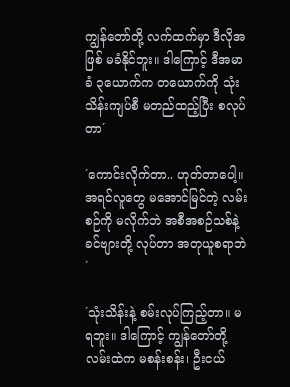ကျွန်တော်တို့ လက်ထက်မှာ ဒီလိုအဖြစ် မခံနိုင်ဘူး။ ဒါကြောင့် ဒီအမာခံ ၃ယောက်က တယောက်ကို သုံးသိန်းကျပ်စီ မတည်ထည့်ပြီး စလုပ်တာ´

´ကောင်းလိုက်တာ.. ဟုတ်တာပေါ့။ အရင်လူတွေ မအောင်မြင်တဲ့ လမ်းစဉ်ကို မလိုက်ဘဲ အစီအစဉ်သစ်နဲ့ ခင်ဗျားတို့ လုပ်တာ အတုယူစရာဘဲ´

´သုံးသိန်းနဲ့ စမ်းလုပ်ကြည့်တာ။ မရဘူး။ ဒါကြောင့် ကျွန်တော်တို့ လမ်းထဲက မစန်းစန်း၊ ဦးငယ်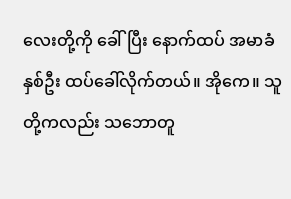လေးတို့ကို ခေါ်ပြီး နောက်ထပ် အမာခံ နှစ်ဦး ထပ်ခေါ်လိုက်တယ်။ အိုကေ။ သူတို့ကလည်း သဘောတူ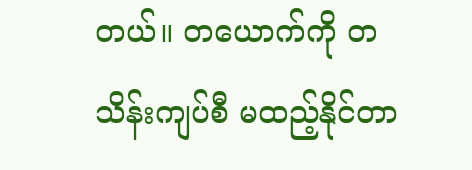တယ်။ တယောက်ကို တသိန်းကျပ်စီ မထည့်နိုင်တာ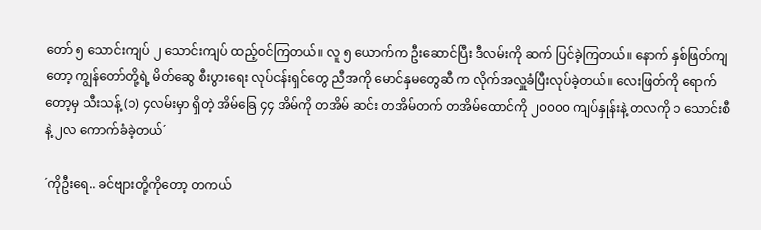တော် ၅ သောင်းကျပ် ၂ သောင်းကျပ် ထည့်ဝင်ကြတယ်။ လူ ၅ ယောက်က ဦးဆောင်ပြီး ဒီလမ်းကို ဆက် ပြင်ခဲ့ကြတယ်။ နောက် နှစ်ဖြတ်ကျတော့ ကျွန်တော်တို့ရဲ့ မိတ်ဆွေ စီးပွားရေး လုပ်ငန်းရှင်တွေ ညီအကို မောင်နှမတွေဆီ က လိုက်အလှူခံပြီးလုပ်ခဲ့တယ်။ လေးဖြတ်ကို ရောက်တော့မှ သီးသန့် (၁) ၄လမ်းမှာ ရှိတဲ့ အိမ်ခြေ ၄၄ အိမ်ကို တအိမ် ဆင်း တအိမ်တက် တအိမ်ထောင်ကို ၂၀၀၀၀ ကျပ်နှုန်းနဲ့ တလကို ၁ သောင်းစီနဲ့ ၂လ ကောက်ခံခဲ့တယ်´

´ကိုဦးရေ.. ခင်ဗျားတို့ကိုတော့ တကယ်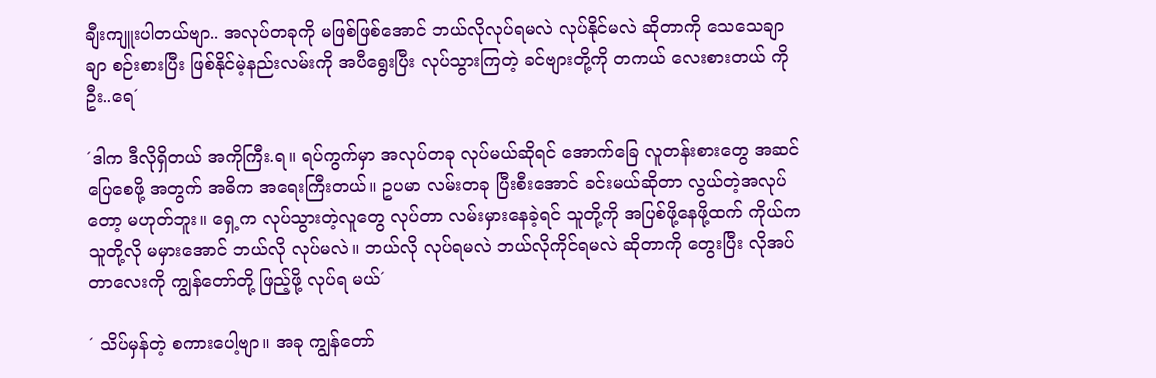ချီးကျူးပါတယ်ဗျာ.. အလုပ်တခုကို မဖြစ်ဖြစ်အောင် ဘယ်လိုလုပ်ရမလဲ လုပ်နိုင်မလဲ ဆိုတာကို သေသေချာချာ စဉ်းစားပြီး ဖြစ်နိုင်မဲ့နည်းလမ်းကို အပီရွေးပြီး လုပ်သွားကြတဲ့ ခင်ဗျားတို့ကို တကယ် လေးစားတယ် ကိုဦး..ရေ´

´ဒါက ဒီလိုရှိတယ် အကိုကြီး.ရ။ ရပ်ကွက်မှာ အလုပ်တခု လုပ်မယ်ဆိုရင် အောက်ခြေ လူတန်းစားတွေ အဆင်ပြေစေဖို့ အတွက် အဓိက အရေးကြီးတယ်။ ဥပမာ လမ်းတခု ပြီးစီးအောင် ခင်းမယ်ဆိုတာ လွယ်တဲ့အလုပ်တော့ မဟုတ်ဘူး။ ရှေ့က လုပ်သွားတဲ့လူတွေ လုပ်တာ လမ်းမှားနေခဲ့ရင် သူတို့ကို အပြစ်ဖို့နေဖို့ထက် ကိုယ်က သူတို့လို မမှားအောင် ဘယ်လို လုပ်မလဲ။ ဘယ်လို လုပ်ရမလဲ ဘယ်လိုကိုင်ရမလဲ ဆိုတာကို တွေးပြီး လိုအပ်တာလေးကို ကျွန်တော်တို့ ဖြည့်ဖို့ လုပ်ရ မယ်´

´ သိပ်မှန်တဲ့ စကားပေါ့ဗျာ။ အခု ကျွန်တော်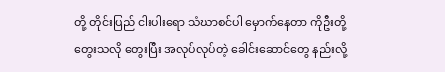တို့ တိုင်းပြည် ငါးပါးရော သံဃာစင်ပါ မှောက်နေတာ ကိုဦးတို့ တွေးသလို တွေးပြီး အလုပ်လုပ်တဲ့ ခေါင်းဆောင်တွေ နည်းလို့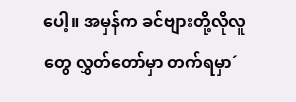ပေါ့။ အမှန်က ခင်ဗျားတို့လိုလူတွေ လွှတ်တော်မှာ တက်ရမှာ´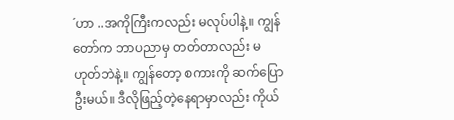´ဟာ ..အကိုကြီးကလည်း မလုပ်ပါနဲ့။ ကျွန်တော်က ဘာပညာမှ တတ်တာလည်း မဟုတ်ဘဲနဲ့။ ကျွန်တော့ စကားကို ဆက်ပြောဦးမယ်။ ဒီလိုဖြည့်တဲ့နေရာမှာလည်း ကိုယ်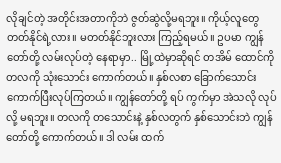လိုချင်တဲ့ အတိုင်းအတာကိုဘဲ ဇွတ်ဆွဲလို့မရဘူး။ ကိုယ့်လူတွေ တတ်နိုင်ရဲ့လား။ မတတ်နိုင်ဘူးလား ကြည့်ရမယ်။ ဥပမာ ကျွန်တော်တို့ လမ်းလုပ်တဲ့ နေရာမှာ.. မြို့ထဲမှာဆိုရင် တအိမ် ထောင်ကို တလကို သုံးသောင်း ကောက်တယ်။ နှစ်လစာ ခြောက်သောင်း ကောက်ပြီးလုပ်ကြတယ်။ ကျွန်တော်တို့ ရပ် ကွက်မှာ အဲသလို လုပ်လို့ မရဘူး။ တလကို တသောင်းနဲ့ နှစ်လတွက် နှစ်သောင်းဘဲ ကျွန်တော်တို့ ကောက်တယ်။ ဒါ လမ်း ထက်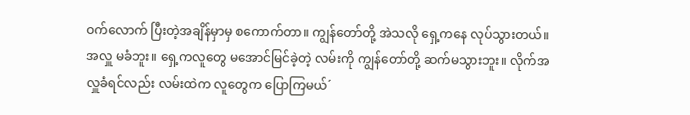ဝက်လောက် ပြီးတဲ့အချိန်မှာမှ စကောက်တာ။ ကျွန်တော်တို့ အဲသလို ရှေ့ကနေ လုပ်သွားတယ်။ အလှူ မခံဘူး။ ရှေ့ကလူတွေ မအောင်မြင်ခဲ့တဲ့ လမ်းကို ကျွန်တော်တို့ ဆက်မသွားဘူး။ လိုက်အလှူခံရင်လည်း လမ်းထဲက လူတွေက ပြောကြမယ်´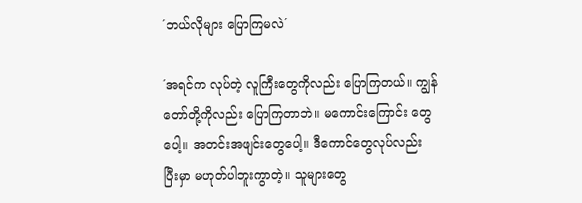´ဘယ်လိုများ ပြောကြမလဲ´

´အရင်က လုပ်တဲ့ လူကြီးတွေကိုလည်း ပြောကြတယ်။ ကျွန်တော်တို့ကိုလည်း ပြောကြတာဘဲ။ မကောင်းကြောင်း တွေ ပေါ့။ အတင်းအဖျင်းတွေပေါ့။ ဒီကောင်တွေလုပ်လည်း ပြီးမှာ မဟုတ်ပါဘူးကွာတဲ့။ သူများတွေ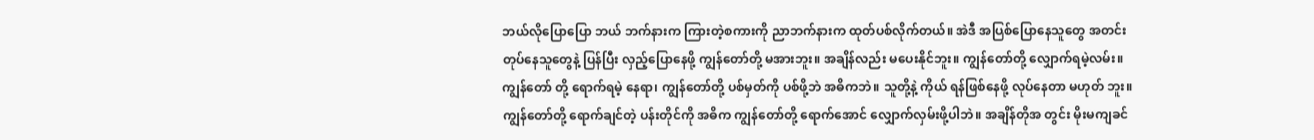ဘယ်လိုပြောပြော ဘယ် ဘက်နားက ကြားတဲ့စကားကို ညာဘက်နားက ထုတ်ပစ်လိုက်တယ်။ အဲဒီ အပြစ်ပြောနေသူတွေ အတင်းတုပ်နေသူတွေနဲ့ ပြန်ပြီး လှည့်ပြောနေဖို့ ကျွန်တော်တို့ မအားဘူး။ အချိန်လည်း မပေးနိုင်ဘူး။ ကျွန်တော်တို့ လျှောက်ရမဲ့လမ်း။ ကျွန်တော် တို့ ရောက်ရမဲ့ နေရာ၊ ကျွန်တော်တို့ ပစ်မှတ်ကို ပစ်ဖို့ဘဲ အဓိကဘဲ။ သူတို့နဲ့ ကိုယ် ရန်ဖြစ်နေဖို့ လုပ်နေတာ မဟုတ် ဘူး။ ကျွန်တော်တို့ ရောက်ချင်တဲ့ ပန်းတိုင်ကို အဓိက ကျွန်တော်တို့ ရောက်အောင် လျှောက်လှမ်းဖို့ပါဘဲ။ အချိန်တိုအ တွင်း မိုးမကျခင်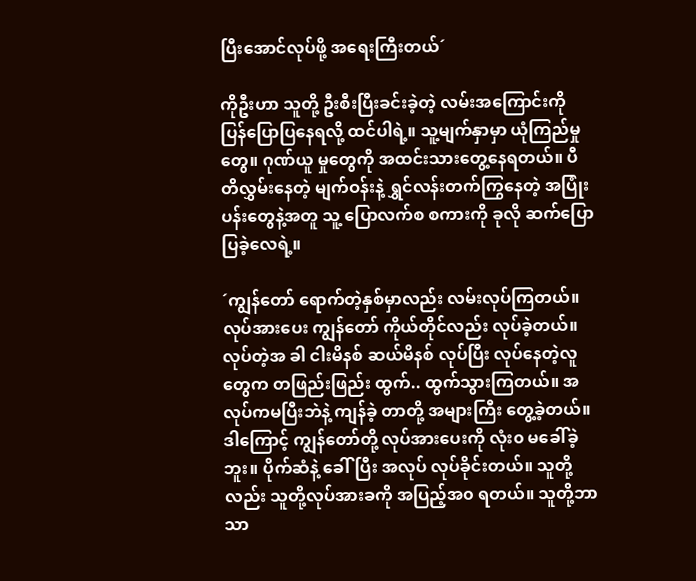ပြီးအောင်လုပ်ဖို့ အရေးကြီးတယ်´

ကိုဦးဟာ သူတို့ ဦးစီးပြီးခင်းခဲ့တဲ့ လမ်းအကြောင်းကို ပြန်ပြောပြနေရလို့ ထင်ပါရဲ့။ သူ့မျက်နှာမှာ ယုံကြည်မှုတွေ။ ဂုဏ်ယူ မှုတွေကို အထင်းသားတွေ့နေရတယ်။ ပီတိလွှမ်းနေတဲ့ မျက်ဝန်းနဲ့ ရွှင်လန်းတက်ကြွနေတဲ့ အပြုံးပန်းတွေနဲ့အတူ သူ့ ပြောလက်စ စကားကို ခုလို ဆက်ပြောပြခဲ့လေရဲ့။

´ကျွန်တော် ရောက်တဲ့နှစ်မှာလည်း လမ်းလုပ်ကြတယ်။ လုပ်အားပေး ကျွန်တော် ကိုယ်တိုင်လည်း လုပ်ခဲ့တယ်။ လုပ်တဲ့အ ခါ ငါးမိနစ် ဆယ်မိနစ် လုပ်ပြီး လုပ်နေတဲ့လူတွေက တဖြည်းဖြည်း ထွက်.. ထွက်သွားကြတယ်။ အလုပ်ကမပြီးဘဲနဲ့ ကျန်ခဲ့ တာတို့ အများကြီး တွေ့ခဲ့တယ်။ ဒါကြောင့် ကျွန်တော်တို့ လုပ်အားပေးကို လုံး၀ မခေါ်ခဲ့ဘူး။ ပိုက်ဆံနဲ့ ခေါ်ပြီး အလုပ် လုပ်ခိုင်းတယ်။ သူတို့လည်း သူတို့လုပ်အားခကို အပြည့်အ၀ ရတယ်။ သူတို့ဘာသာ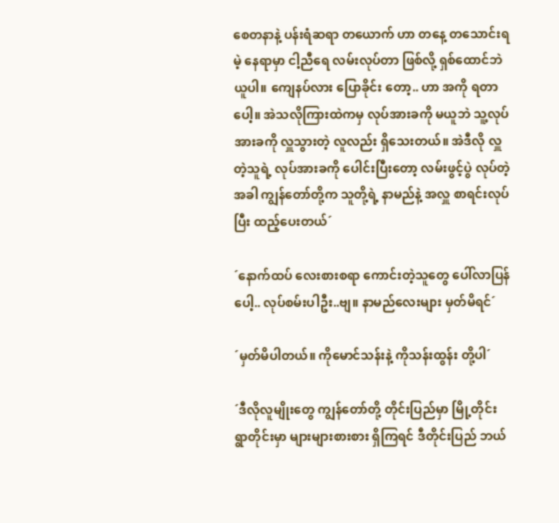စေတနာနဲ့ ပန်းရံဆရာ တယောက် ဟာ တနေ့ တသောင်းရမဲ့ နေရာမှာ ငါ့ညီရေ လမ်းလုပ်တာ ဖြစ်လို့ ရှစ်ထောင်ဘဲ ယူပါ။ ကျေနပ်လား ပြောခိုင်း တော့.. ဟာ အကို ရတာပေါ့။ အဲသလိုကြားထဲကမှ လုပ်အားခကို မယူဘဲ သူ့လုပ်အားခကို လှူသွားတဲ့ လူလည်း ရှိသေးတယ်။ အဲဒီလို လှူတဲ့သူရဲ့ လုပ်အားခကို ပေါင်းပြီးတော့ လမ်းဖွင့်ပွဲ လုပ်တဲ့အခါ ကျွန်တော်တို့က သူတို့ရဲ့ နာမည်နဲ့ အလှူ စာရင်းလုပ်ပြီး ထည့်ပေးတယ်´

´နောက်ထပ် လေးစားစရာ ကောင်းတဲ့သူတွေ ပေါ်လာပြန်ပေါ့.. လုပ်စမ်းပါဦး..ဗျ။ နာမည်လေးများ မှတ်မိရင်´

´မှတ်မိပါတယ်။ ကိုမောင်သန်းနဲ့ ကိုသန်းထွန်း တို့ပါ´

´ဒီလိုလူမျိုးတွေ ကျွန်တော်တို့ တိုင်းပြည်မှာ မြို့တိုင်း ရွာတိုင်းမှာ များများစားစား ရှိကြရင် ဒီတိုင်းပြည် ဘယ်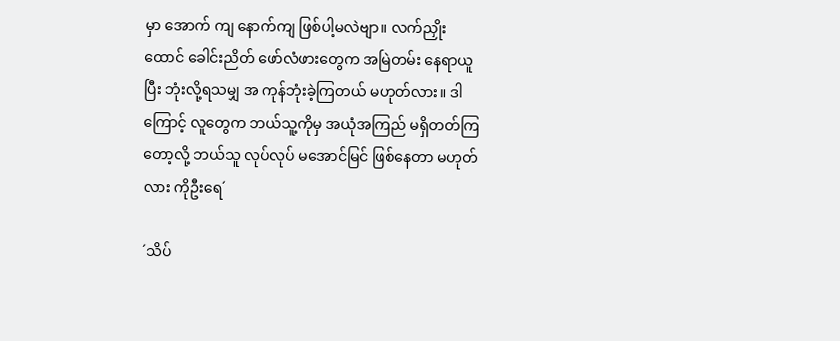မှာ အောက် ကျ နောက်ကျ ဖြစ်ပါ့မလဲဗျာ။ လက်ညှိုးထောင် ခေါင်းညိတ် ဖော်လံဖားတွေက အမြဲတမ်း နေရာယူပြီး ဘုံးလို့ရသမျှ အ ကုန်ဘုံးခဲ့ကြတယ် မဟုတ်လား။ ဒါကြောင့် လူတွေက ဘယ်သူ့ကိုမှ အယုံအကြည် မရှိတတ်ကြတော့လို့ ဘယ်သူ လုပ်လုပ် မအောင်မြင် ဖြစ်နေတာ မဟုတ်လား ကိုဦးရေ´

´သိပ်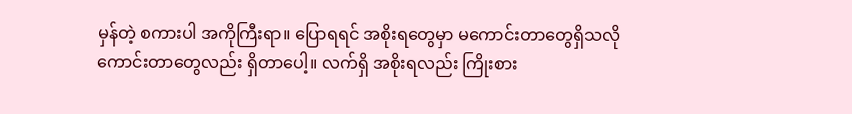မှန်တဲ့ စကားပါ အကိုကြီးရာ။ ပြောရရင် အစိုးရတွေမှာ မကောင်းတာတွေရှိသလို ကောင်းတာတွေလည်း ရှိတာပေါ့။ လက်ရှိ အစိုးရလည်း ကြိုးစား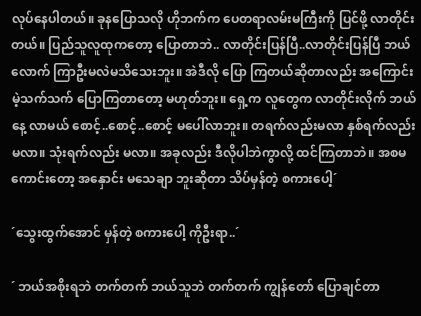လုပ်နေပါတယ်။ ခုနပြောသလို ဟိုဘက်က ပေတရာလမ်းမကြီးကို ပြင်ဖို့ လာတိုင်းတယ်။ ပြည်သူလူထုကတော့ ပြောတာဘဲ.. လာတိုင်းပြန်ပြီ..လာတိုင်းပြန်ပြီ ဘယ်လောက် ကြာဦးမလဲမသိသေးဘူး။ အဲဒီလို ပြော ကြတယ်ဆိုတာလည်း အကြောင်းမဲ့သက်သက် ပြောကြတာတော့ မဟုတ်ဘူး။ ရှေ့က လူတွေက လာတိုင်းလိုက် ဘယ် နေ့ လာမယ် စောင့်..စောင့်..စောင့် မပေါ်လာဘူး။ တရက်လည်းမလာ နှစ်ရက်လည်း မလာ။ သုံးရက်လည်း မလာ။ အခုလည်း ဒီလိုပါဘဲကွာလို့ ထင်ကြတာဘဲ။ အစမကောင်းတော့ အနှောင်း မသေချာ ဘူးဆိုတာ သိပ်မှန်တဲ့ စကားပေါ့´

´သွေးထွက်အောင် မှန်တဲ့ စကားပေါ့ ကိုဦးရာ..´

´ ဘယ်အစိုးရဘဲ တက်တက် ဘယ်သူဘဲ တက်တက် ကျွန်တော် ပြောချင်တာ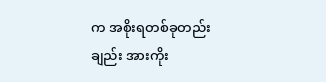က အစိုးရတစ်ခုတည်းချည်း အားကိုး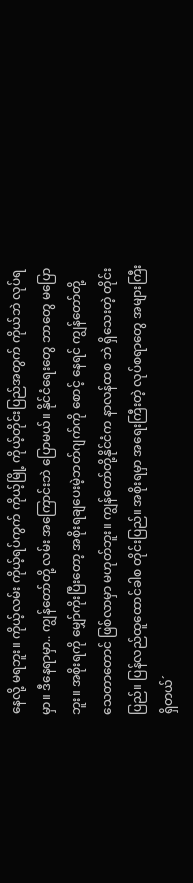နေလို့ မရဘူး။ ကိုယ့်လမ်း ကိုယ့်ရပ်ကွက် ကိုယ့်မြို့ ကိုယ့်တိုင်းပြည်အတွက် ကိုယ်ဘဲ လုပ်ရမှာ။ ဒီနေရာမှာ.. ကျွန်တော်တို့ လမ်း အကြောင်းဘဲ ပြောမယ်။ နိုင်ငံရေးတွေ ဘာတွေ မပြောဘူး။ အစိုးရကို မျှော်ကိုးပြီးတော့ အစိုးရချပေးမဲ့ဘတ်ဂျက်ကို စောင့် နေရင် ကျွန်တော်တို့ သေတာတောင် ဖြစ်လာမှာ မဟုတ်ဘူး။ ကျွန်တော်တို့နိုင်ငံက နာလန်ထစ ဘဲ ရှိသေးတဲ့ တိုင်းပြည်။ ပြန်လည်ထူထောင်ခါစ တိုင်းပြည်။ အစိုးရမှာ အရေးကြီးတဲ့ လုပ်စရာတွေ အများကြီး ရှိတယ်´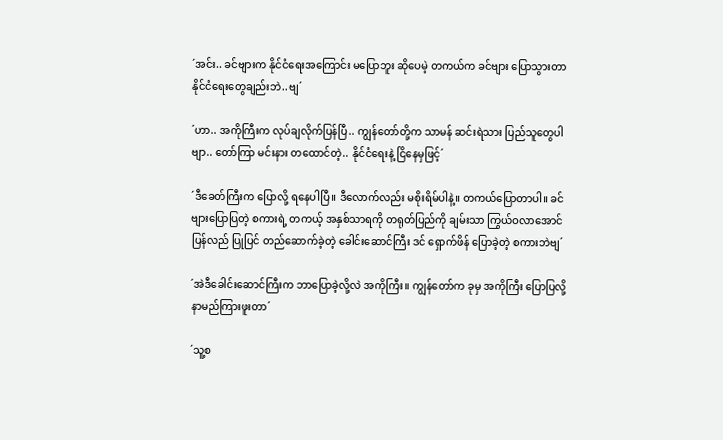´အင်း.. ခင်ဗျားက နိုင်ငံရေးအကြောင်း မပြောဘူး ဆိုပေမဲ့ တကယ်က ခင်ဗျား ပြောသွားတာ နိုင်ငံရေးတွေချည်းဘဲ..ဗျ´

´ဟာ.. အကိုကြီးက လုပ်ချလိုက်ပြန်ပြီ.. ကျွန်တော်တို့က သာမန် ဆင်းရဲသား ပြည်သူတွေပါဗျာ.. တော်ကြာ မင်းနား တထောင်တဲ့.. နိုင်ငံရေးနဲ့ ငြိနေမှဖြင့်´

´ဒီခေတ်ကြီးက ပြောလို့ ရနေပါပြီ။ ဒီလောက်လည်း မစိုးရိမ်ပါနဲ့။ တကယ်ပြောတာပါ။ ခင်ဗျားပြောပြတဲ့ စကားရဲ့ တကယ့် အနှစ်သာရကို တရုတ်ပြည်ကို ချမ်းသာ ကြွယ်ဝလာအောင် ပြန်လည် ပြုပြင် တည်ဆောက်ခဲ့တဲ့ ခေါင်းဆောင်ကြီး ဒင် ရှောက်ဖိန် ပြောခဲ့တဲ့ စကားဘဲဗျ´

´အဲဒီခေါင်းဆောင်ကြီးက ဘာပြောခဲ့လို့လဲ အကိုကြီး။ ကျွန်တော်က ခုမှ အကိုကြီး ပြောပြလို့ နာမည်ကြားဖူးတာ´

´သူ့စ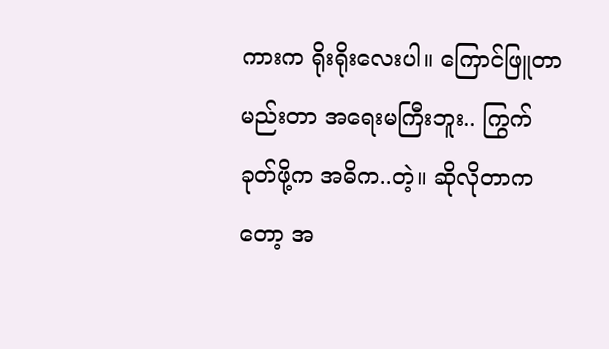ကားက ရိုးရိုးလေးပါ။ ကြောင်ဖြူတာ မည်းတာ အရေးမကြီးဘူး.. ကြွက်ခုတ်ဖို့က အဓိက..တဲ့။ ဆိုလိုတာကတော့ အ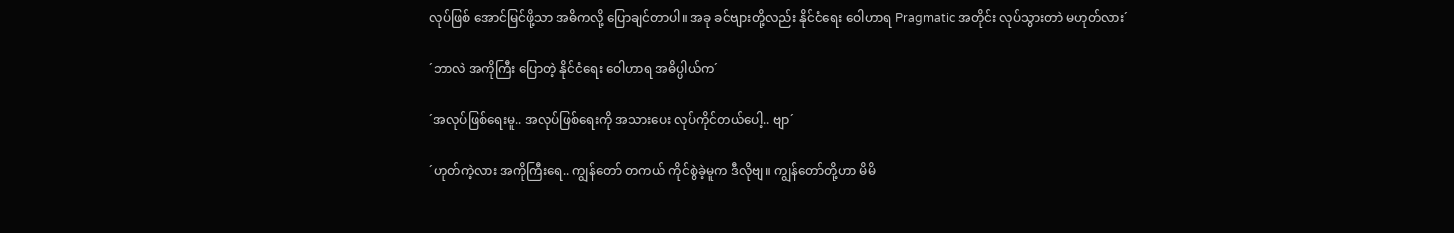လုပ်ဖြစ် အောင်မြင်ဖို့သာ အဓိကလို့ ပြောချင်တာပါ။ အခု ခင်ဗျားတို့လည်း နိုင်ငံရေး ဝေါဟာရ Pragmatic အတိုင်း လုပ်သွားတာဲ မဟုတ်လား´

´ဘာလဲ အကိုကြီး ပြောတဲ့ နိုင်ငံရေး ဝေါဟာရ အဓိပ္ပါယ်က´

´အလုပ်ဖြစ်ရေးမူ.. အလုပ်ဖြစ်ရေးကို အသားပေး လုပ်ကိုင်တယ်ပေါ့.. ဗျာ´

´ဟုတ်ကဲ့လား အကိုကြီးရေ.. ကျွန်တော် တကယ် ကိုင်စွဲခဲ့မူက ဒီလိုဗျ။ ကျွန်တော်တို့ဟာ မိမိ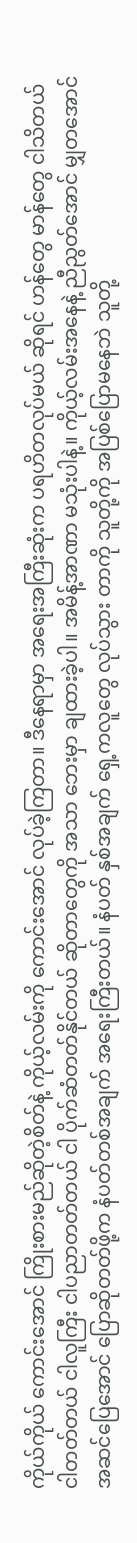ကိုယ်ကိုယ် ကောင်းအောင် ကြိုးစားမည်ဆိုတဲ့စိတ်နဲ့ ကိုယ့်လမ်းကို ကောင်းအောင် လုပ်ခဲ့ကြတာ။ ဒီနေရာမှာ အရေးအကြီးဆုံးက ပရဟိတလုပ်မယ် ဆိုရင် ဟန်တွေ မာန်တွေ ငါသိတယ် ငါတတ်တယ် ငါလူကြီး ငါပညာတတ်တယ် ငါ ပိုက်ဆံတတ်နိုင်တယ် ဆိုတာတွေကို အသာ ဘေးမှာ ချထားခဲ့ပါ။ အမိန့်အာဏာ မသုံးပါနဲ့။ ကိုယ့်လမ်းအနေနဲ့ ညီညွတ်အောင် မျှတအောင် အဆင်ပြေအောင် ပြောဆိုတတ်ဖို့က နံပတ်တစ်အချက် အရေးကြီးတယ်။ နံပတ် နှစ်အချက် ရှေ့ကလူတွေ လုပ်သွား တာကို သူတို့ကို အပြစ်ပြောမနေဘဲ သူတို့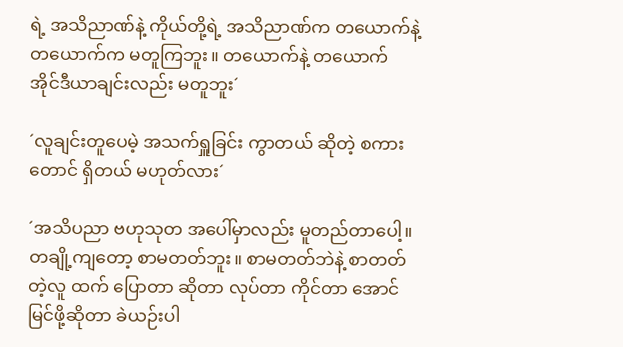ရဲ့ အသိညာဏ်နဲ့ ကိုယ်တို့ရဲ့ အသိညာဏ်က တယောက်နဲ့ တယောက်က မတူကြဘူး။ တယောက်နဲ့ တယောက် အိုင်ဒီယာချင်းလည်း မတူဘူး´

´လူချင်းတူပေမဲ့ အသက်ရှူခြင်း ကွာတယ် ဆိုတဲ့ စကားတောင် ရှိတယ် မဟုတ်လား´

´အသိပညာ ဗဟုသုတ အပေါ်မှာလည်း မူတည်တာပေါ့။ တချို့ကျတော့ စာမတတ်ဘူး။ စာမတတ်ဘဲနဲ့ စာတတ်တဲ့လူ ထက် ပြောတာ ဆိုတာ လုပ်တာ ကိုင်တာ အောင်မြင်ဖို့ဆိုတာ ခဲယဉ်းပါ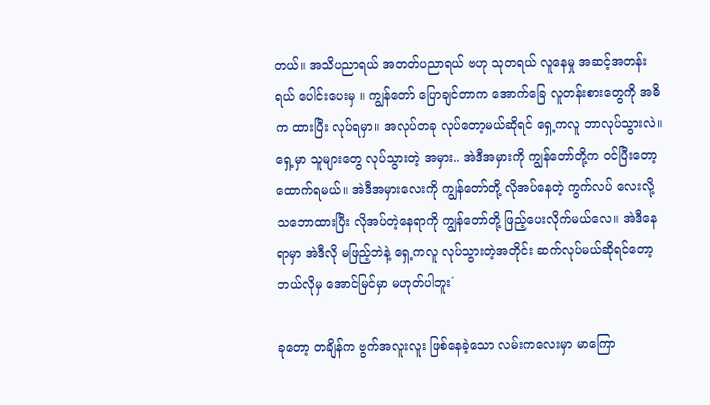တယ်။ အသိပညာရယ် အတတ်ပညာရယ် ဗဟု သုတရယ် လူနေမှု အဆင့်အတန်းရယ် ပေါင်းပေးမှ ။ ကျွန်တော် ပြောချင်တာက အောက်ခြေ လူတန်းစားတွေကို အဓိက ထားပြီး လုပ်ရမှာ။ အလုပ်တခု လုပ်တော့မယ်ဆိုရင် ရှေ့ကလူ ဘာလုပ်သွားလဲ။ ရှေ့မှာ သူများတွေ လုပ်သွားတဲ့ အမှား.. အဲဒီအမှားကို ကျွန်တော်တို့က ဝင်ပြီးတော့ ထောက်ရမယ်။ အဲဒီအမှားလေးကို ကျွန်တော်တို့ လိုအပ်နေတဲ့ ကွက်လပ် လေးလို့ သဘောထားပြီး လိုအပ်တဲ့နေရာကို ကျွန်တော်တို့ ဖြည့်ပေးလိုက်မယ်လေ။ အဲဒီနေရာမှာ အဲဒီလို မဖြည့်ဘဲနဲ့ ရှေ့ကလူ လုပ်သွားတဲ့အတိုင်း ဆက်လုပ်မယ်ဆိုရင်တော့ ဘယ်လိုမှ အောင်မြင်မှာ မဟုတ်ပါဘူး´

ခုတော့ တချိန်က ဗွက်အလူးလူး ဖြစ်နေခဲ့သော လမ်းကလေးမှာ မာကြော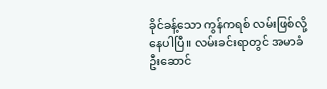ခိုင်ခန့်သော ကွန်ကရစ် လမ်းဖြစ်လို့နေပါပြီ။ လမ်းခင်းရာတွင် အမာခံ ဦးဆောင်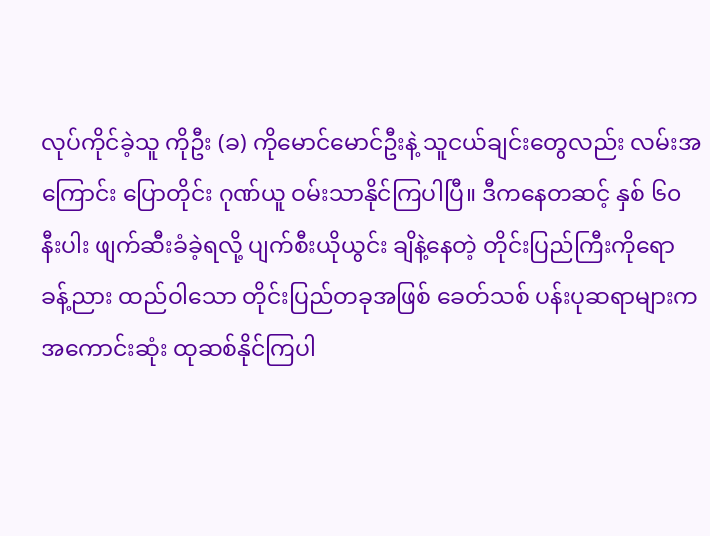လုပ်ကိုင်ခဲ့သူ ကိုဦး (ခ) ကိုမောင်မောင်ဦးနဲ့ သူငယ်ချင်းတွေလည်း လမ်းအကြောင်း ပြောတိုင်း ဂုဏ်ယူ ဝမ်းသာနိုင်ကြပါပြီ။ ဒီကနေတဆင့် နှစ် ၆၀ နီးပါး ဖျက်ဆီးခံခဲ့ရလို့ ပျက်စီးယိုယွင်း ချိနဲ့နေတဲ့ တိုင်းပြည်ကြီးကိုရော ခန့်ညား ထည်ဝါသော တိုင်းပြည်တခုအဖြစ် ခေတ်သစ် ပန်းပုဆရာများက အကောင်းဆုံး ထုဆစ်နိုင်ကြပါ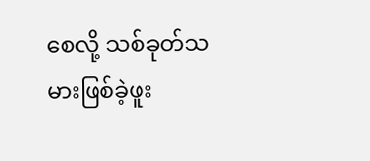စေလို့ သစ်ခုတ်သမားဖြစ်ခဲ့ဖူး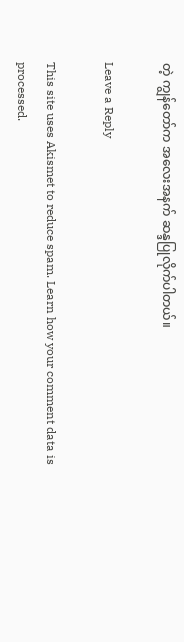တဲ့ ကျွန်တော်က အလေးအနက် ဆန္ဒပြုလိုက်ပါတယ်။

Leave a Reply

This site uses Akismet to reduce spam. Learn how your comment data is processed.